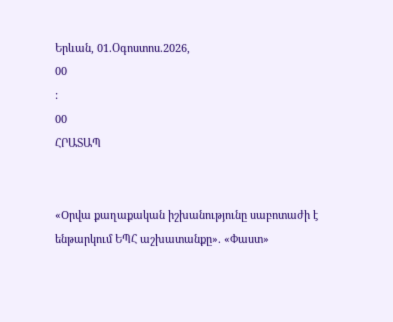Երևան, 01.Օգոստոս.2026,
00
:
00
ՀՐԱՏԱՊ


«Oրվա քաղաքական իշխանությունը սաբոտաժի է ենթարկում ԵՊՀ աշխատանքը». «Փաստ»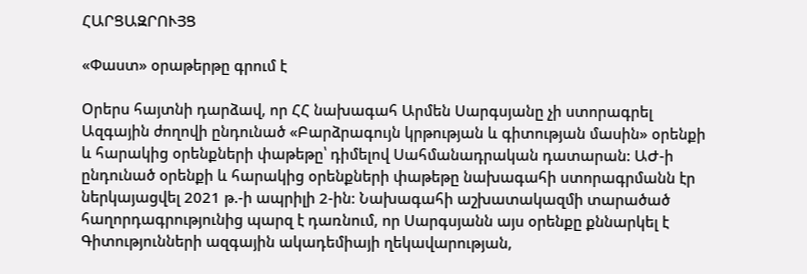ՀԱՐՑԱԶՐՈՒՅՑ

«Փաստ» օրաթերթը գրում է

Օրերս հայտնի դարձավ, որ ՀՀ նախագահ Արմեն Սարգսյանը չի ստորագրել Ազգային ժողովի ընդունած «Բարձրագույն կրթության և գիտության մասին» օրենքի և հարակից օրենքների փաթեթը՝ դիմելով Սահմանադրական դատարան: ԱԺ-ի ընդունած օրենքի և հարակից օրենքների փաթեթը նախագահի ստորագրմանն էր ներկայացվել 2021 թ.-ի ապրիլի 2-ին: Նախագահի աշխատակազմի տարածած հաղորդագրությունից պարզ է դառնում, որ Սարգսյանն այս օրենքը քննարկել է Գիտությունների ազգային ակադեմիայի ղեկավարության,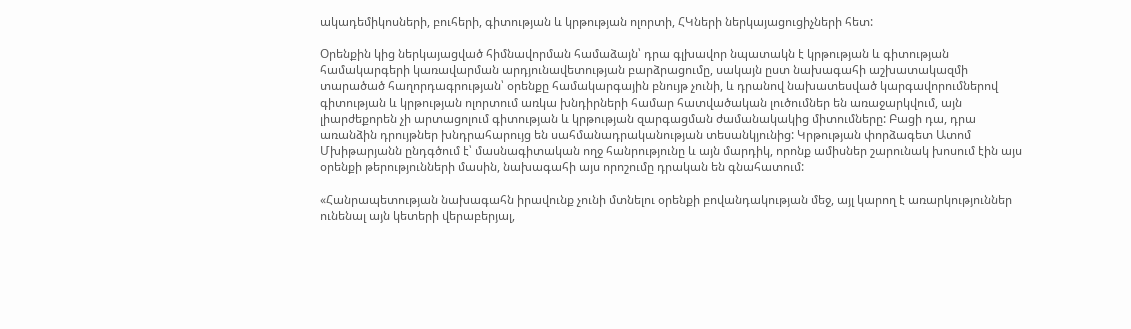ակադեմիկոսների, բուհերի, գիտության և կրթության ոլորտի, ՀԿների ներկայացուցիչների հետ:

Օրենքին կից ներկայացված հիմնավորման համաձայն՝ դրա գլխավոր նպատակն է կրթության և գիտության համակարգերի կառավարման արդյունավետության բարձրացումը, սակայն ըստ նախագահի աշխատակազմի տարածած հաղորդագրության՝ օրենքը համակարգային բնույթ չունի, և դրանով նախատեսված կարգավորումներով գիտության և կրթության ոլորտում առկա խնդիրների համար հատվածական լուծումներ են առաջարկվում, այն լիարժեքորեն չի արտացոլում գիտության և կրթության զարգացման ժամանակակից միտումները: Բացի դա, դրա առանձին դրույթներ խնդրահարույց են սահմանադրականության տեսանկյունից: Կրթության փորձագետ Ատոմ Մխիթարյանն ընդգծում է՝ մասնագիտական ողջ հանրությունը և այն մարդիկ, որոնք ամիսներ շարունակ խոսում էին այս օրենքի թերությունների մասին, նախագահի այս որոշումը դրական են գնահատում:

«Հանրապետության նախագահն իրավունք չունի մտնելու օրենքի բովանդակության մեջ, այլ կարող է առարկություններ ունենալ այն կետերի վերաբերյալ,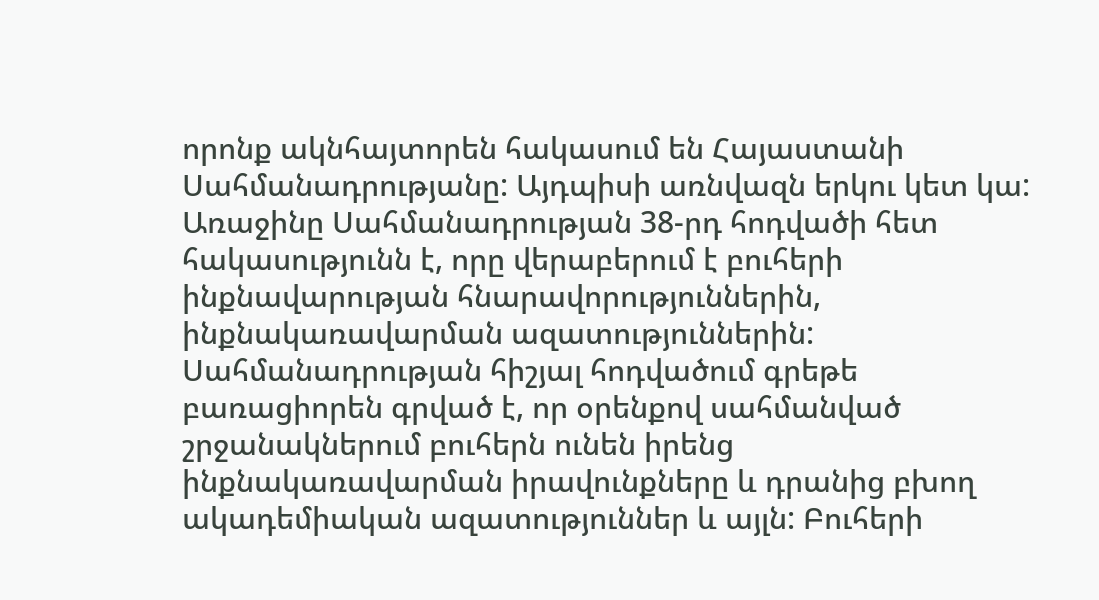որոնք ակնհայտորեն հակասում են Հայաստանի Սահմանադրությանը: Այդպիսի առնվազն երկու կետ կա: Առաջինը Սահմանադրության 38-րդ հոդվածի հետ հակասությունն է, որը վերաբերում է բուհերի ինքնավարության հնարավորություններին, ինքնակառավարման ազատություններին: Սահմանադրության հիշյալ հոդվածում գրեթե բառացիորեն գրված է, որ օրենքով սահմանված շրջանակներում բուհերն ունեն իրենց ինքնակառավարման իրավունքները և դրանից բխող ակադեմիական ազատություններ և այլն: Բուհերի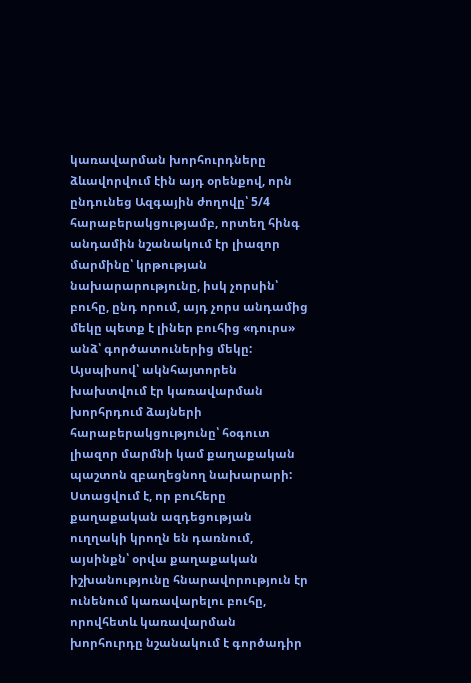կառավարման խորհուրդները ձևավորվում էին այդ օրենքով, որն ընդունեց Ազգային ժողովը՝ 5/4 հարաբերակցությամբ, որտեղ հինգ անդամին նշանակում էր լիազոր մարմինը՝ կրթության նախարարությունը, իսկ չորսին՝ բուհը, ընդ որում, այդ չորս անդամից մեկը պետք է լիներ բուհից «դուրս» անձ՝ գործատուներից մեկը: Այսպիսով՝ ակնհայտորեն խախտվում էր կառավարման խորհրդում ձայների հարաբերակցությունը՝ հօգուտ լիազոր մարմնի կամ քաղաքական պաշտոն զբաղեցնող նախարարի: Ստացվում է, որ բուհերը քաղաքական ազդեցության ուղղակի կրողն են դառնում, այսինքն՝ օրվա քաղաքական իշխանությունը հնարավորություն էր ունենում կառավարելու բուհը, որովհետև կառավարման խորհուրդը նշանակում է գործադիր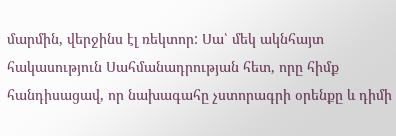մարմին, վերջինս էլ ռեկտոր: Սա՝ մեկ ակնհայտ հակասություն Սահմանադրության հետ, որը հիմք հանդիսացավ, որ նախագահը չստորագրի օրենքը և դիմի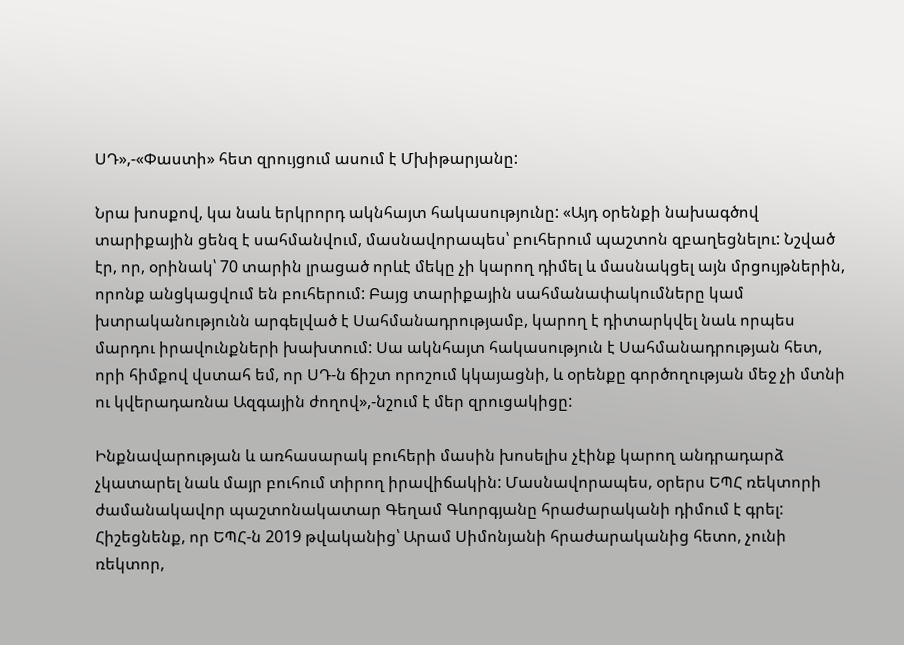ՍԴ»,-«Փաստի» հետ զրույցում ասում է Մխիթարյանը:

Նրա խոսքով, կա նաև երկրորդ ակնհայտ հակասությունը: «Այդ օրենքի նախագծով տարիքային ցենզ է սահմանվում, մասնավորապես՝ բուհերում պաշտոն զբաղեցնելու: Նշված էր, որ, օրինակ՝ 70 տարին լրացած որևէ մեկը չի կարող դիմել և մասնակցել այն մրցույթներին, որոնք անցկացվում են բուհերում: Բայց տարիքային սահմանափակումները կամ խտրականությունն արգելված է Սահմանադրությամբ, կարող է դիտարկվել նաև որպես մարդու իրավունքների խախտում: Սա ակնհայտ հակասություն է Սահմանադրության հետ, որի հիմքով վստահ եմ, որ ՍԴ-ն ճիշտ որոշում կկայացնի, և օրենքը գործողության մեջ չի մտնի ու կվերադառնա Ազգային ժողով»,-նշում է մեր զրուցակիցը:

Ինքնավարության և առհասարակ բուհերի մասին խոսելիս չէինք կարող անդրադարձ չկատարել նաև մայր բուհում տիրող իրավիճակին: Մասնավորապես, օրերս ԵՊՀ ռեկտորի ժամանակավոր պաշտոնակատար Գեղամ Գևորգյանը հրաժարականի դիմում է գրել: Հիշեցնենք, որ ԵՊՀ-ն 2019 թվականից՝ Արամ Սիմոնյանի հրաժարականից հետո, չունի ռեկտոր,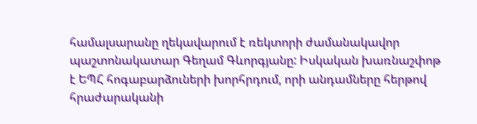համալսարանը ղեկավարում է ռեկտորի ժամանակավոր պաշտոնակատար Գեղամ Գևորգյանը: Իսկական խառնաշփոթ է ԵՊՀ հոգաբարձուների խորհրդում, որի անդամները հերթով հրաժարականի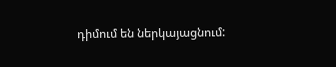դիմում են ներկայացնում: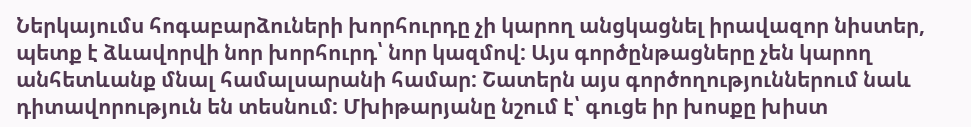Ներկայումս հոգաբարձուների խորհուրդը չի կարող անցկացնել իրավազոր նիստեր, պետք է ձևավորվի նոր խորհուրդ՝ նոր կազմով: Այս գործընթացները չեն կարող անհետևանք մնալ համալսարանի համար: Շատերն այս գործողություններում նաև դիտավորություն են տեսնում: Մխիթարյանը նշում է՝ գուցե իր խոսքը խիստ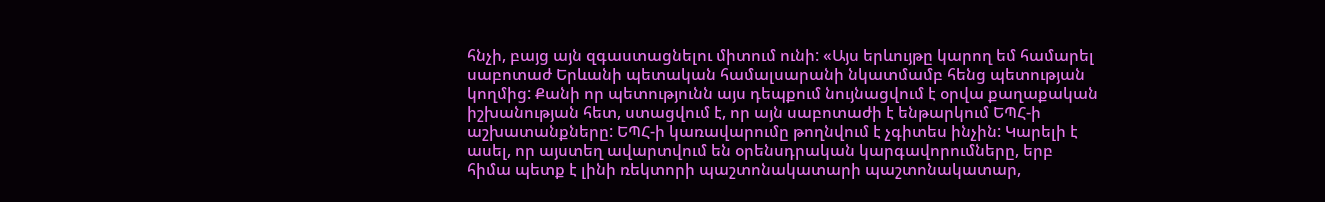հնչի, բայց այն զգաստացնելու միտում ունի: «Այս երևույթը կարող եմ համարել սաբոտաժ Երևանի պետական համալսարանի նկատմամբ հենց պետության կողմից: Քանի որ պետությունն այս դեպքում նույնացվում է օրվա քաղաքական իշխանության հետ, ստացվում է, որ այն սաբոտաժի է ենթարկում ԵՊՀ-ի աշխատանքները: ԵՊՀ-ի կառավարումը թողնվում է չգիտես ինչին: Կարելի է ասել, որ այստեղ ավարտվում են օրենսդրական կարգավորումները, երբ հիմա պետք է լինի ռեկտորի պաշտոնակատարի պաշտոնակատար,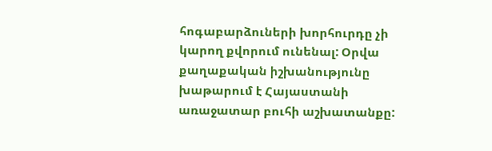հոգաբարձուների խորհուրդը չի կարող քվորում ունենալ: Օրվա քաղաքական իշխանությունը խաթարում է Հայաստանի առաջատար բուհի աշխատանքը: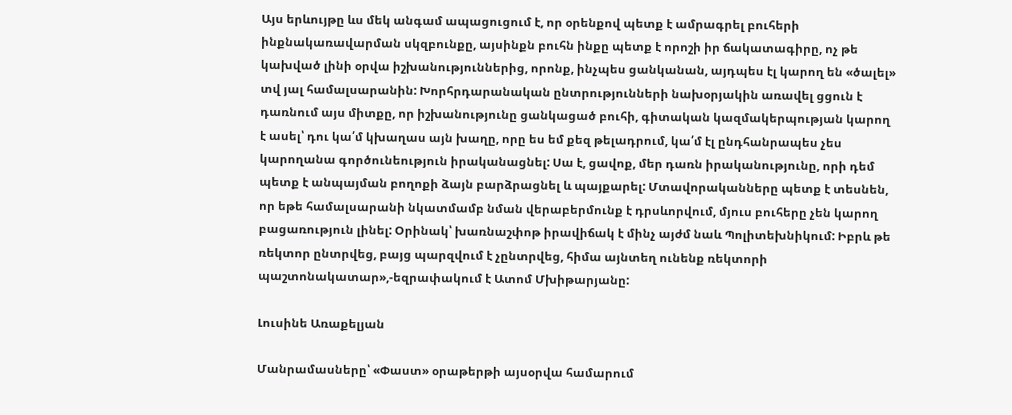Այս երևույթը ևս մեկ անգամ ապացուցում է, որ օրենքով պետք է ամրագրել բուհերի ինքնակառավարման սկզբունքը, այսինքն բուհն ինքը պետք է որոշի իր ճակատագիրը, ոչ թե կախված լինի օրվա իշխանություններից, որոնք, ինչպես ցանկանան, այդպես էլ կարող են «ծալել» տվ յալ համալսարանին: Խորհրդարանական ընտրությունների նախօրյակին առավել ցցուն է դառնում այս միտքը, որ իշխանությունը ցանկացած բուհի, գիտական կազմակերպության կարող է ասել՝ դու կա՛մ կխաղաս այն խաղը, որը ես եմ քեզ թելադրում, կա՛մ էլ ընդհանրապես չես կարողանա գործունեություն իրականացնել: Սա է, ցավոք, մեր դառն իրականությունը, որի դեմ պետք է անպայման բողոքի ձայն բարձրացնել և պայքարել: Մտավորականները պետք է տեսնեն, որ եթե համալսարանի նկատմամբ նման վերաբերմունք է դրսևորվում, մյուս բուհերը չեն կարող բացառություն լինել: Օրինակ՝ խառնաշփոթ իրավիճակ է մինչ այժմ նաև Պոլիտեխնիկում: Իբրև թե ռեկտոր ընտրվեց, բայց պարզվում է չընտրվեց, հիմա այնտեղ ունենք ռեկտորի պաշտոնակատար»,-եզրափակում է Ատոմ Մխիթարյանը:

Լուսինե Առաքելյան

Մանրամասները՝ «Փաստ» օրաթերթի այսօրվա համարում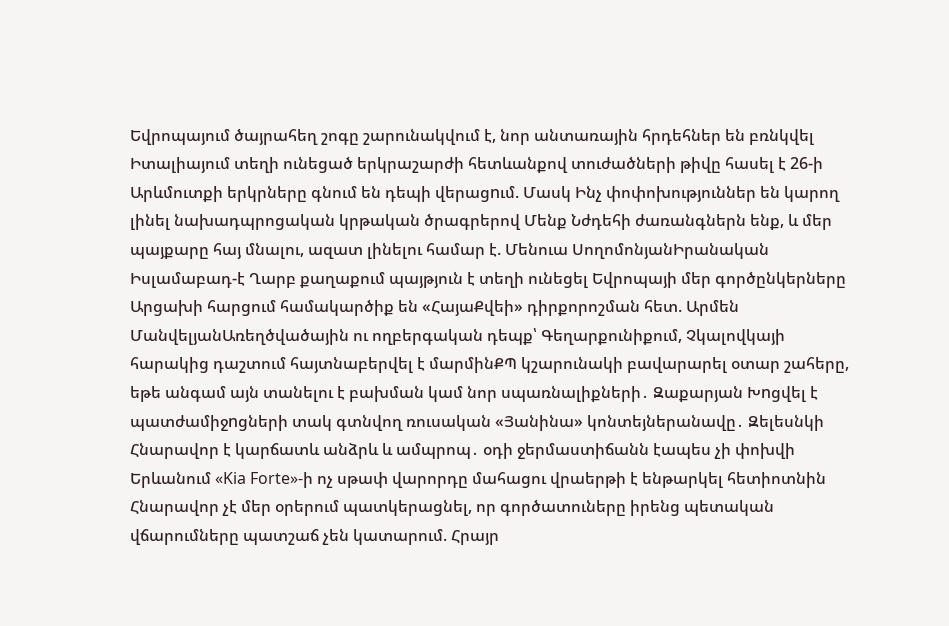Եվրոպայում ծայրահեղ շոգը շարունակվում է, նոր անտառային հրդեհներ են բռնկվել Իտալիայում տեղի ունեցած երկրաշարժի հետևանքով տուժածների թիվը հասել է 26-ի Արևմուտքի երկրները գնում են դեպի վերացnւմ. Մասկ Ինչ փոփոխություններ են կարող լինել նախադպրոցական կրթական ծրագրերով Մենք Նժդեհի ժառանգներն ենք, և մեր պայքարը հայ մնալու, ազատ լինելու համար է. Մենուա ՍողոմոնյանԻրանական Իսլամաբադ-է Ղարբ քաղաքում պայթյուն է տեղի ունեցել Եվրոպայի մեր գործընկերները Արցախի հարցում համակարծիք են «ՀայաՔվեի» դիրքորոշման հետ. Արմեն ՄանվելյանԱռեղծվածային ու ողբերգական դեպք՝ Գեղարքունիքում, Չկալովկայի հարակից դաշտում հայտնաբերվել է մարմինՔՊ կշարունակի բավարարել օտար շահերը, եթե անգամ այն տանելու է բախման կամ նոր սպառնալիքների․ Զաքարյան Խnցվել է պատժամիջnցների տակ գտնվող ռուսական «Յանինա» կոնտեյներանավը․ Զելեսնկի Հնարավոր է կարճատև անձրև և ամպրոպ․ օդի ջերմաստիճանն էապես չի փոխվի Երևանում «Kia Forte»-ի ոչ սթափ վարորդը մահացու վրաերթի է ենթարկել հետիոտնին Հնարավոր չէ մեր օրերում պատկերացնել, որ գործատուները իրենց պետական վճարումները պատշաճ չեն կատարում. Հրայր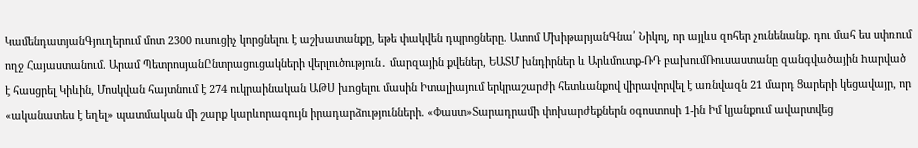ԿամենդատյանԳյուղերում մոտ 2300 ուսուցիչ կորցնելու է աշխատանքը, եթե փակվեն դպրոցները. Ատոմ ՄխիթարյանԳնա՛ Նիկոլ, որ այլևս զոհեր չունենանք. դու մահ ես սփռում ողջ Հայաստանում. Արամ ՊետրոսյանԸնտրացուցակների վերլուծություն․ մարզային քվեներ, ԵԱՏՄ խնդիրներ և Արևմուտք-ՌԴ բախումՌուսաստանը զանգվածային hարված է հասցրել Կիևին, Մոսկվան հայտնում է 274 ուկրաինական ԱԹՍ խnցելու մասին Իտալիայում երկրաշարժի հետևանքով վիրավորվել է առնվազն 21 մարդ Ցարերի կեցավայր, որ «ականատես է եղել» պատմական մի շարք կարևորագույն իրադարձությունների. «Փաստ»Տարադրամի փոխարժեքներն օգոստոսի 1-ին Իմ կյանքում ավարտվեց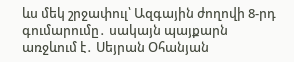ևս մեկ շրջափուլ՝ Ազգային ժողովի 8-րդ գումարումը․ սակայն պայքարն առջևում է․ Սեյրան Օհանյան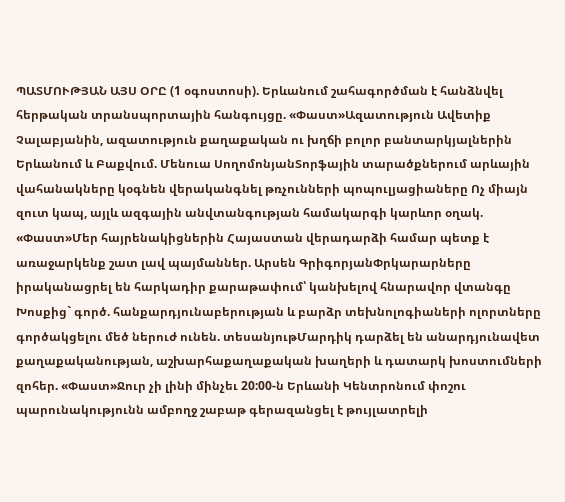ՊԱՏՄՈՒԹՅԱՆ ԱՅՍ ՕՐԸ (1 օգոստոսի). Երևանում շահագործման է հանձնվել հերթական տրանսպորտային հանգույցը. «Փաստ»Ազատություն Ավետիք Չալաբյանին, ազատություն քաղաքական ու խղճի բոլոր բանտարկյալներին Երևանում և Բաքվում. Մենուա ՍողոմոնյանՏորֆային տարածքներում արևային վահանակները կօգնեն վերականգնել թռչունների պոպուլյացիաները Ոչ միայն զուտ կապ, այլև ազգային անվտանգության համակարգի կարևոր օղակ. «Փաստ»Մեր հայրենակիցներին Հայաստան վերադարձի համար պետք է առաջարկենք շատ լավ պայմաններ. Արսեն ԳրիգորյանՓրկարարները իրականացրել են հարկադիր քարաթափում՝ կանխելով հնարավոր վտանգը Խոսքից` գործ. հանքարդյունաբերության և բարձր տեխնոլոգիաների ոլորտները գործակցելու մեծ ներուժ ունեն. տեսանյութՄարդիկ դարձել են անարդյունավետ քաղաքականության, աշխարհաքաղաքական խաղերի և դատարկ խոստումների զոհեր. «Փաստ»Ջուր չի լինի մինչեւ 20:00-ն Երևանի Կենտրոնում փոշու պարունակությունն ամբողջ շաբաթ գերազանցել է թույլատրելի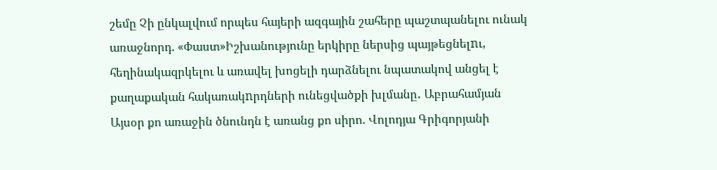շեմը Չի ընկալվում որպես հայերի ազգային շահերը պաշտպանելու ունակ առաջնորդ. «Փաստ»Իշխանությունը երկիրը ներսից պայթեցնելnւ, հեղինակազրկելու և առավել խոցելի դարձնելու նպատակով անցել է քաղաքական հակառակnրդների ունեցվածքի խլմանը․ Աբրահամյան Այսօր քո առաջին ծնունդն է առանց քո սիրո. Վոլոդյա Գրիգորյանի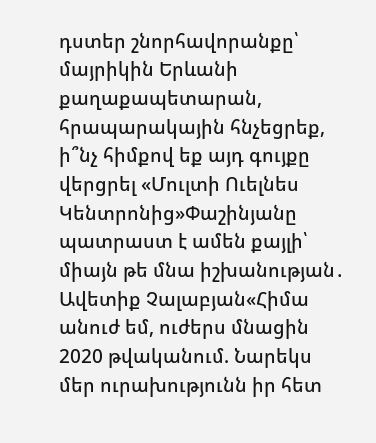դստեր շնորհավորանքը՝ մայրիկին Երևանի քաղաքապետարան, հրապարակային հնչեցրեք, ի՞նչ հիմքով եք այդ գույքը վերցրել «Մուլտի Ուելնես Կենտրոնից»Փաշինյանը պատրաստ է ամեն քայլի՝ միայն թե մնա իշխանության․ Ավետիք Չալաբյան«Հիմա անուժ եմ, ուժերս մնացին 2020 թվականում. Նարեկս մեր ուրախությունն իր հետ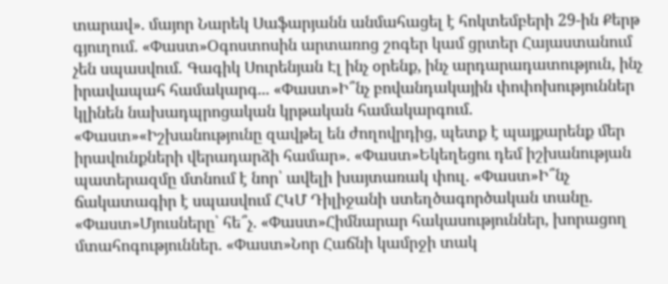տարավ». մայոր Նարեկ Սաֆարյանն անմահացել է հոկտեմբերի 29-ին Քերթ գյուղում. «Փաստ»Օգոստոսին արտառոց շոգեր կամ ցրտեր Հայաստանում չեն սպասվում․ Գագիկ Սուրենյան Էլ ինչ օրենք, ինչ արդարադատություն, ինչ իրավապահ համակարգ... «Փաստ»Ի՞նչ բովանդակային փոփոխություններ կլինեն նախադպրոցական կրթական համակարգում. «Փաստ»«Իշխանությունը զավթել են ժողովրդից, պետք է պայքարենք մեր իրավունքների վերադարձի համար». «Փաստ»Եկեղեցու դեմ իշխանության պատերազմը մտնում է նոր՝ ավելի խայտառակ փուլ. «Փաստ»Ի՞նչ ճակատագիր է սպասվում ՀԿՄ Դիլիջանի ստեղծագործական տանը. «Փաստ»Մյուսները՝ հե՞չ. «Փաստ»Հիմնարար հակասություններ, խորացող մտահոգություններ. «Փաստ»Նոր Հաճնի կամրջի տակ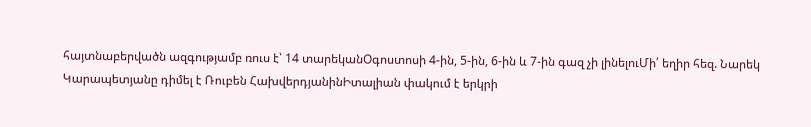հայտնաբերվածն ազգությամբ ռուս է՝ 14 տարեկանՕգոստոսի 4-ին, 5-ին, 6-ին և 7-ին գազ չի լինելուՄի՛ եղիր հեզ. Նարեկ Կարապետյանը դիմել է Ռուբեն ՀախվերդյանինԻտալիան փակում է երկրի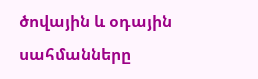ծովային և օդային սահմանները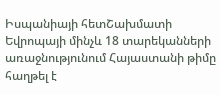Իսպանիայի հետՇախմատի Եվրոպայի մինչև 18 տարեկանների առաջնությունում Հայաստանի թիմը հաղթել է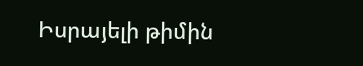Իսրայելի թիմին